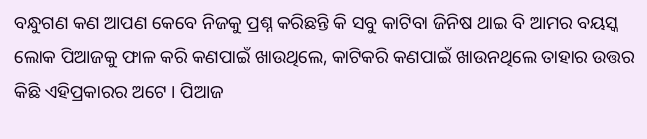ବନ୍ଧୁଗଣ କଣ ଆପଣ କେବେ ନିଜକୁ ପ୍ରଶ୍ନ କରିଛନ୍ତି କି ସବୁ କାଟିବା ଜିନିଷ ଥାଇ ବି ଆମର ବୟସ୍କ ଲୋକ ପିଆଜକୁ ଫାଳ କରି କଣପାଇଁ ଖାଉଥିଲେ, କାଟିକରି କଣପାଇଁ ଖାଉନଥିଲେ ତାହାର ଉତ୍ତର କିଛି ଏହିପ୍ରକାରର ଅଟେ । ପିଆଜ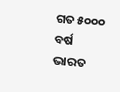ଗତ ୫୦୦୦ ବର୍ଷ ଭାରତ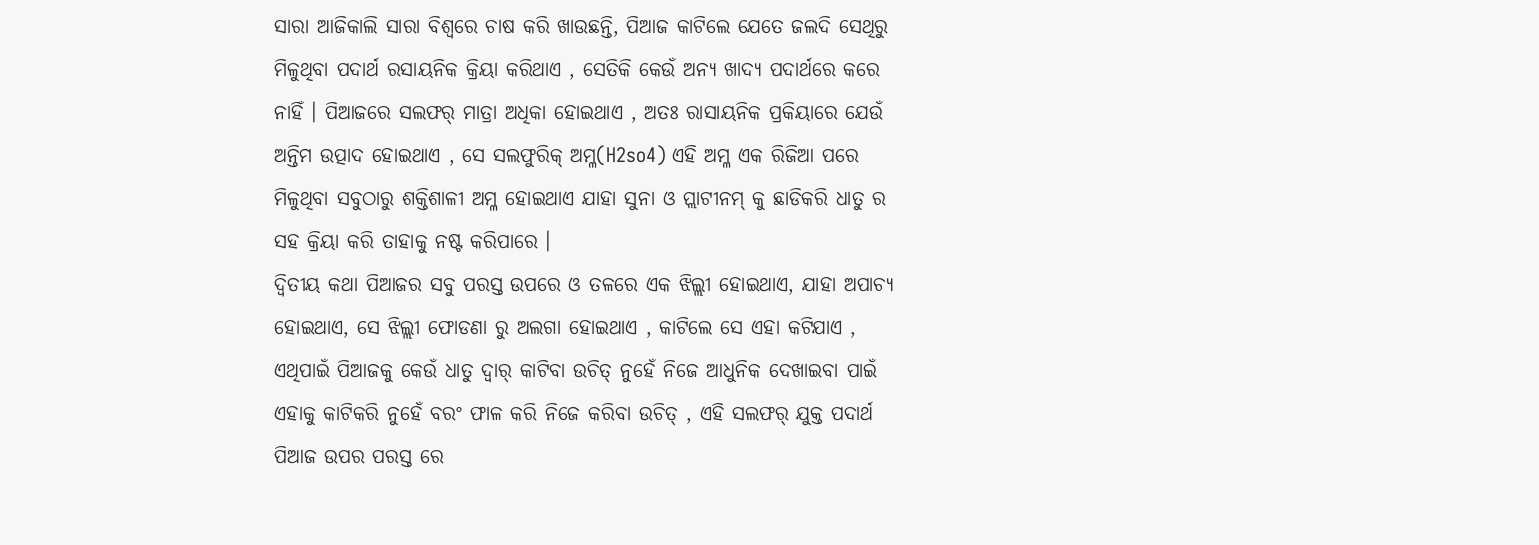ସାରା ଆଜିକାଲି ସାରା ବିଶ୍ୱରେ ଚାଷ କରି ଖାଉଛନ୍ତି, ପିଆଜ କାଟିଲେ ଯେତେ ଜଲଦି ସେଥିରୁ ମିଳୁଥିବା ପଦାର୍ଥ ରସାୟନିକ କ୍ରିୟା କରିଥାଏ , ସେତିକି କେଉଁ ଅନ୍ୟ ଖାଦ୍ୟ ପଦାର୍ଥରେ କରେ ନାହିଁ । ପିଆଜରେ ସଲଫର୍ ମାତ୍ରା ଅଧିକା ହୋଇଥାଏ , ଅତଃ ରାସାୟନିକ ପ୍ରକିୟାରେ ଯେଉଁ ଅନ୍ତିମ ଉତ୍ପାଦ ହୋଇଥାଏ , ସେ ସଲଫୁରିକ୍ ଅମ୍ଳ(H2so4) ଏହି ଅମ୍ଳ ଏକ ରିଜିଆ ପରେ ମିଳୁଥିବା ସବୁଠାରୁ ଶକ୍ତିଶାଳୀ ଅମ୍ଳ ହୋଇଥାଏ ଯାହା ସୁନା ଓ ପ୍ଲାଟୀନମ୍ କୁ ଛାଡିକରି ଧାତୁ ର ସହ କ୍ରିୟା କରି ତାହାକୁ ନଷ୍ଟ କରିପାରେ ।
ଦ୍ୱିତୀୟ କଥା ପିଆଜର ସବୁ ପରସ୍ତ ଉପରେ ଓ ତଳରେ ଏକ ଝିଲ୍ଲୀ ହୋଇଥାଏ, ଯାହା ଅପାଚ୍ୟ ହୋଇଥାଏ, ସେ ଝିଲ୍ଲୀ ଫୋଡଣା ରୁ ଅଲଗା ହୋଇଥାଏ , କାଟିଲେ ସେ ଏହା କଟିଯାଏ , ଏଥିପାଇଁ ପିଆଜକୁ କେଉଁ ଧାତୁ ଦ୍ୱାର୍ କାଟିବା ଉଚିତ୍ ନୁହେଁ ନିଜେ ଆଧୁନିକ ଦେଖାଇବା ପାଇଁ ଏହାକୁ କାଟିକରି ନୁହେଁ ବରଂ ଫାଳ କରି ନିଜେ କରିବା ଉଚିତ୍ , ଏହି ସଲଫର୍ ଯୁକ୍ତ ପଦାର୍ଥ ପିଆଜ ଉପର ପରସ୍ତ ରେ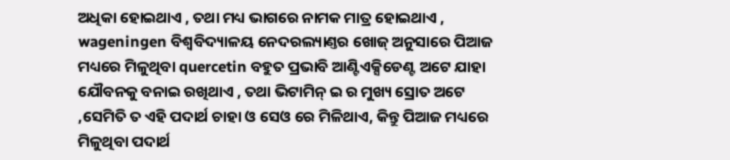ଅଧିକା ହୋଇଥାଏ , ତଥା ମଧ୍ୟ ଭାଗରେ ନାମକ ମାତ୍ର ହୋଇଥାଏ , wageningen ବିଶ୍ୱବିଦ୍ୟାଳୟ ନେଦରଲ୍ୟାଣ୍ତର ଖୋଜ୍ ଅନୁସାରେ ପିଆଜ ମଧ୍ୟରେ ମିଳୁଥିବା quercetin ବହୁତ ପ୍ରଭାବି ଆଣ୍ଟିଏକ୍ସିଡେଣ୍ଟ ଅଟେ ଯାହା ଯୌବନକୁ ବନାଇ ରଖିଥାଏ , ତଥା ଭିଟାମିନ୍ ଇ ର ମୁଖ୍ୟ ସ୍ରୋତ ଅଟେ ,ସେମିତି ତ ଏହି ପଦାର୍ଥ ଚାହା ଓ ସେଓ ରେ ମିଳିଥାଏ, କିନ୍ତୁ ପିଆଜ ମଧ୍ୟରେ ମିଳୁଥିବା ପଦାର୍ଥ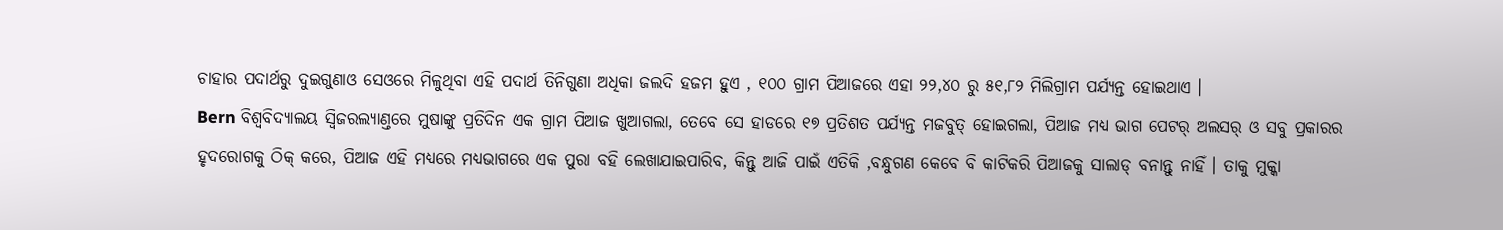ଚାହାର ପଦାର୍ଥରୁ ଦୁଇଗୁଣାଓ ସେଓରେ ମିଳୁଥିବା ଏହି ପଦାର୍ଥ ତିନିଗୁଣା ଅଧିକା ଜଲଦି ହଜମ ହୁଏ , ୧୦୦ ଗ୍ରାମ ପିଆଜରେ ଏହା ୨୨,୪୦ ରୁ ୫୧,୮୨ ମିଲିଗ୍ରାମ ପର୍ଯ୍ୟନ୍ତ ହୋଇଥାଏ ।
Bern ବିଶ୍ୱବିଦ୍ୟାଲୟ ସ୍ୱିଜରଲ୍ୟାଣ୍ତରେ ମୁଷାଙ୍କୁ ପ୍ରତିଦିନ ଏକ ଗ୍ରାମ ପିଆଜ ଖୁଆଗଲା, ତେବେ ସେ ହାଡରେ ୧୭ ପ୍ରତିଶତ ପର୍ଯ୍ୟନ୍ତ ମଜବୁତ୍ ହୋଇଗଲା, ପିଆଜ ମଧ୍ୟ ଭାଗ ପେଟର୍ ଅଲସର୍ ଓ ସବୁ ପ୍ରକାରର ହୃଦରୋଗକୁ ଠିକ୍ କରେ, ପିଆଜ ଏହି ମଧ୍ୟରେ ମଧ୍ୟଭାଗରେ ଏକ ପୁରା ବହି ଲେଖାଯାଇପାରିବ, କିନ୍ତୁ ଆଜି ପାଇଁ ଏତିକି ,ବନ୍ଧୁଗଣ କେବେ ବି କାଟିକରି ପିଆଜକୁ ସାଲାଡ୍ ବନାନ୍ତୁ ନାହିଁ । ତାକୁ ମୁକ୍କା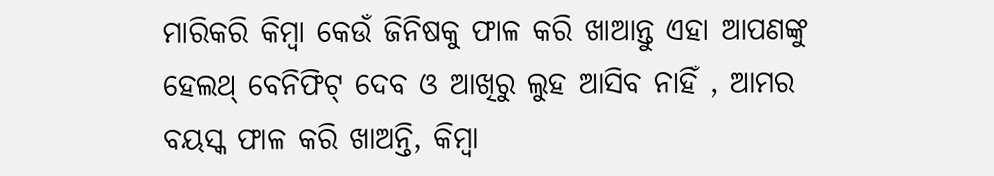ମାରିକରି କିମ୍ବା କେଉଁ ଜିନିଷକୁ ଫାଳ କରି ଖାଆନ୍ତୁ ଏହା ଆପଣଙ୍କୁ ହେଲଥ୍ ବେନିଫିଟ୍ ଦେବ ଓ ଆଖିରୁ ଲୁହ ଆସିବ ନାହିଁ , ଆମର ବୟସ୍କ ଫାଳ କରି ଖାଅନ୍ତି, କିମ୍ବା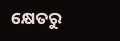କ୍ଷେତରୁ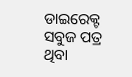ଡାଇରେକ୍ଟ ସବୁଜ ପତ୍ର ଥିବା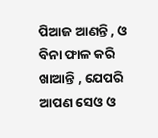ପିଆଜ ଆଣନ୍ତି , ଓ ବିନା ଫାଳ କରି ଖାଆନ୍ତି , ଯେପରି ଆପଣ ସେଓ ଓ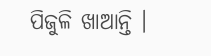ପିଜୁଳି ଖାଆନ୍ତି ।